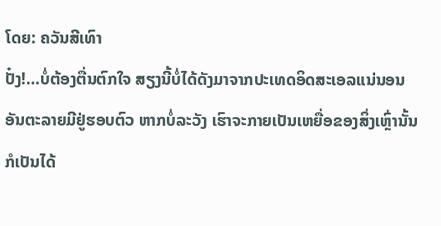ໂດຍ: ຄວັນສີເທົາ
ປັ໋ງ!…ບໍ່ຕ້ອງຕື່ນຕົກໃຈ ສຽງນີ້ບໍ່ໄດ້ດັງມາຈາກປະເທດອິດສະເອລແນ່ນອນ
ອັນຕະລາຍມີຢູ່ຮອບຕົວ ຫາກບໍ່ລະວັງ ເຮົາຈະກາຍເປັນເຫຍື່ອຂອງສິ່ງເຫຼົ່ານັ້ນກໍເປັນໄດ້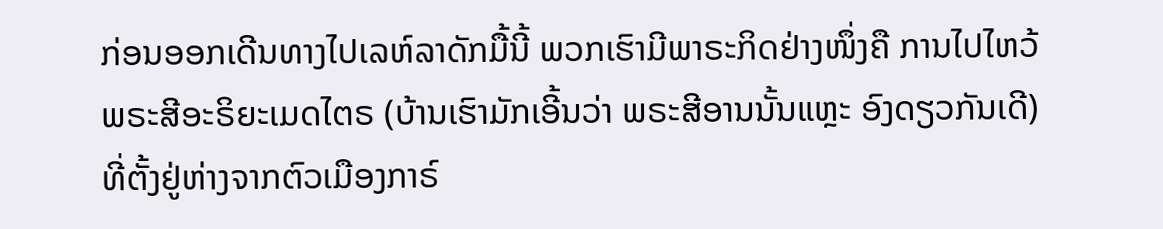ກ່ອນອອກເດີນທາງໄປເລຫ໌ລາດັກມື້ນີ້ ພວກເຮົາມີພາຣະກິດຢ່າງໜຶ່ງຄື ການໄປໄຫວ້ພຣະສີອະຣິຍະເມດໄຕຣ (ບ້ານເຮົາມັກເອີ້ນວ່າ ພຣະສີອານນັ້ນແຫຼະ ອົງດຽວກັນເດີ) ທີ່ຕັ້ງຢູ່ຫ່າງຈາກຕົວເມືອງກາຣ໌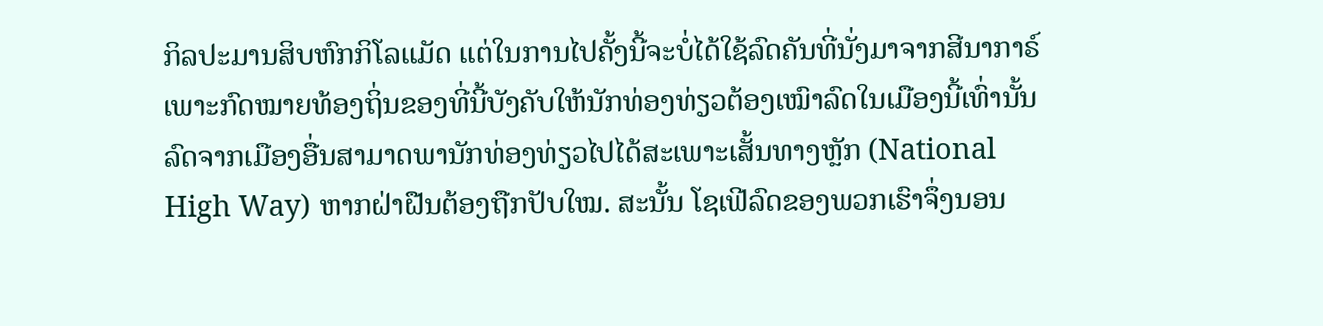ກິລປະມານສິບຫົກກິໂລແມັດ ແຕ່ໃນການໄປຄັ້ງນີ້ຈະບໍ່ໄດ້ໃຊ້ລົດຄັນທີ່ນັ່ງມາຈາກສີນາກາຣ໌ ເພາະກົດໝາຍທ້ອງຖິ່ນຂອງທີ່ນີ້ບັງຄັບໃຫ້ນັກທ່ອງທ່ຽວຕ້ອງເໝົາລົດໃນເມືອງນີ້ເທົ່ານັ້ນ ລົດຈາກເມືອງອື່ນສາມາດພານັກທ່ອງທ່ຽວໄປໄດ້ສະເພາະເສັ້ນທາງຫຼັກ (National High Way) ຫາກຝ່າຝືນຕ້ອງຖືກປັບໃໝ. ສະນັ້ນ ໂຊເຟີລົດຂອງພວກເຮົາຈຶ່ງນອນ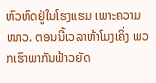ຫົວຫົດຢູ່ໃນໂຮງແຮມ ເພາະຄວາມໜາວ. ຕອນນີ້ເວລາຫ້າໂມງເຄິ່ງ ພວກເຮົາພາກັນຟ້າວຍັດ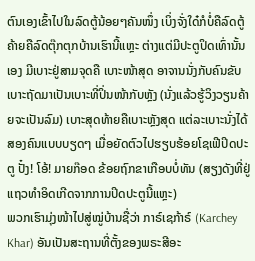ຕົນເອງເຂົ້າໄປໃນລົດຕູ້ນ້ອຍໆຄັນໜຶ່ງ ເບິ່ງຈັ່ງໃດ໋ກໍບໍ່ຄືລົດຕູ້ ຄ້າຍຄືລົດຕຸ໊ກຕຸກບ້ານເຮົານີ້ແຫຼະ ຕ່າງແຕ່ມີປະຕູປິດເທົ່ານັ້ນເອງ ມີເບາະຢູ່ສາມຈຸດຄື ເບາະໜ້າສຸດ ອາຈານນັ່ງກັບຄົນຂັບ ເບາະຖັດມາເປັນເບາະທີ່ປິ່ນໜ້າກັບຫຼັງ (ນັ່ງແລ້ວຮູ້ວິງວຽນຄ້າຍຈະເປັນລົມ) ເບາະສຸດທ້າຍຄືເບາະຫຼັງສຸດ ແຕ່ລະເບາະນັ່ງໄດ້ສອງຄົນແບບບຽດໆ ເມື່ອຍັດຕົວໄປຮຽບຮ້ອຍໂຊເຟີປິດປະຕູ ປັ໋ງ! ໂອ້! ມາຍກ໊ອດ ຂ້ອຍຖົກຂາເກືອບບໍ່ທັນ (ສຽງດັງທີ່ຢູ່ແຖວທໍາອິດເກີດຈາກການປິດປະຕູນີ້ແຫຼະ)
ພວກເຮົາມຸ່ງໜ້າໄປສູ່ໝູ່ບ້ານຊື່ວ່າ ກາຣ໌ເຊກ້າຣ໌ (Karchey Khar) ອັນເປັນສະຖານທີ່ຕັ້ງຂອງພຣະສີອະ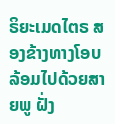ຣິຍະເມດໄຕຣ ສອງຂ້າງທາງໂອບລ້ອມໄປດ້ວຍສາຍພູ ຝັ່ງ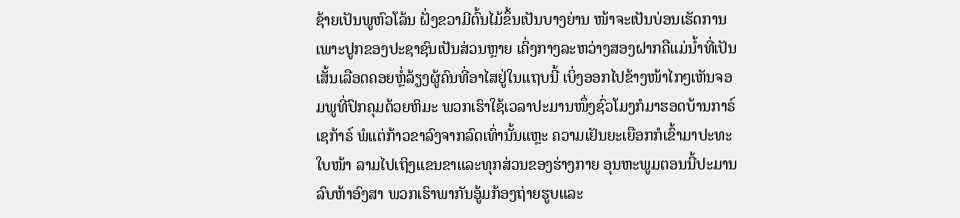ຊ້າຍເປັນພູຫົວໂລ້ນ ຝັ່ງຂວາມີຕົ້ນໄມ້ຂຶ້ນເປັນບາງຍ່ານ ໜ້າຈະເປັນບ່ອນເຮັດການເພາະປູກຂອງປະຊາຊົນເປັນສ່ວນຫຼາຍ ເຄິ່ງກາງລະຫວ່າງສອງຝາກຄືແມ່ນ້ຳທີ່ເປັນເສັ້ນເລືອດຄອຍຫຼໍ່ລ້ຽງຜູ້ຄົນທີ່ອາໄສຢູ່ໃນແຖບນີ້ ເບິ່ງອອກໄປຂ້າງໜ້າໄກໆເຫັນຈອມພູທີ່ປົກຄຸມດ້ວຍຫິມະ ພວກເຮົາໃຊ້ເວລາປະມານໜຶ່ງຊົ່ວໂມງກໍມາຮອດບ້ານກາຣ໌ເຊກ້າຣ໌ ພໍແຕ່ກ້າວຂາລົງຈາກລົດເທົ່ານັ້ນແຫຼະ ຄວາມເຢັນຍະເຍືອກກໍເຂົ້າມາປະທະໃບໜ້າ ລາມໄປເຖິງແຂນຂາແລະທຸກສ່ວນຂອງຮ່າງກາຍ ອຸນຫະພູມຕອນນີ້ປະມານລົບຫ້າອົງສາ ພວກເຮົາພາກັນອູ້ມກ້ອງຖ່າຍຮູບແລະ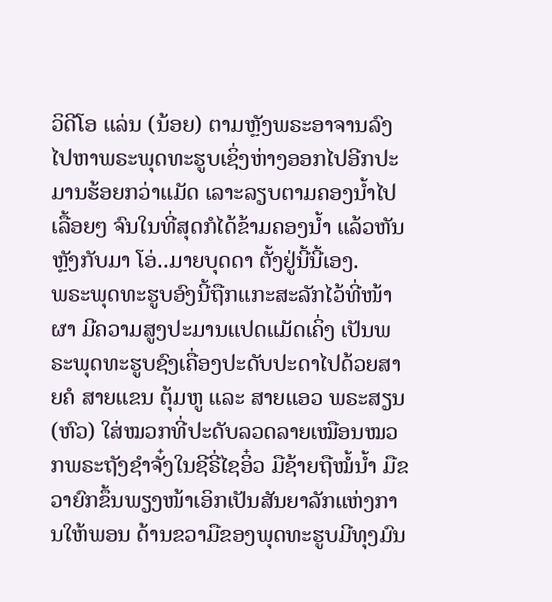ວິດີໂອ ແລ່ນ (ນ້ອຍ) ຕາມຫຼັງພຣະອາຈານລົງໄປຫາພຣະພຸດທະຮູບເຊິ່ງຫ່າງອອກໄປອີກປະມານຮ້ອຍກວ່າແມັດ ເລາະລຽບຕາມຄອງນໍ້າໄປເລື້ອຍໆ ຈົນໃນທີ່ສຸດກໍໄດ້ຂ້າມຄອງນໍ້າ ແລ້ວຫັນຫຼັງກັບມາ ໂອ່..ມາຍບຸດດາ ຕັ້ງຢູ່ນີ້ນີ້ເອງ.
ພຣະພຸດທະຮູບອົງນີ້ຖືກແກະສະລັກໄວ້ທີ່ໜ້າຜາ ມີຄວາມສູງປະມານແປດແມັດເຄິ່ງ ເປັນພຣະພຸດທະຮູບຊົງເຄື່ອງປະດັບປະດາໄປດ້ວຍສາຍຄໍ ສາຍແຂນ ຕຸ້ມຫູ ແລະ ສາຍແອວ ພຣະສຽນ (ຫົວ) ໃສ່ໝວກທີ່ປະດັບລວດລາຍເໝືອນໝວກພຣະຖັງຊຳຈັ໋ງໃນຊີຣີ່ໄຊອິ໋ວ ມືຊ້າຍຖືໝໍ້ນໍ້າ ມືຂວາຍົກຂຶ້ນພຽງໜ້າເອິກເປັນສັນຍາລັກແຫ່ງການໃຫ້ພອນ ດ້ານຂວາມືຂອງພຸດທະຮູບມີທຸງມົນ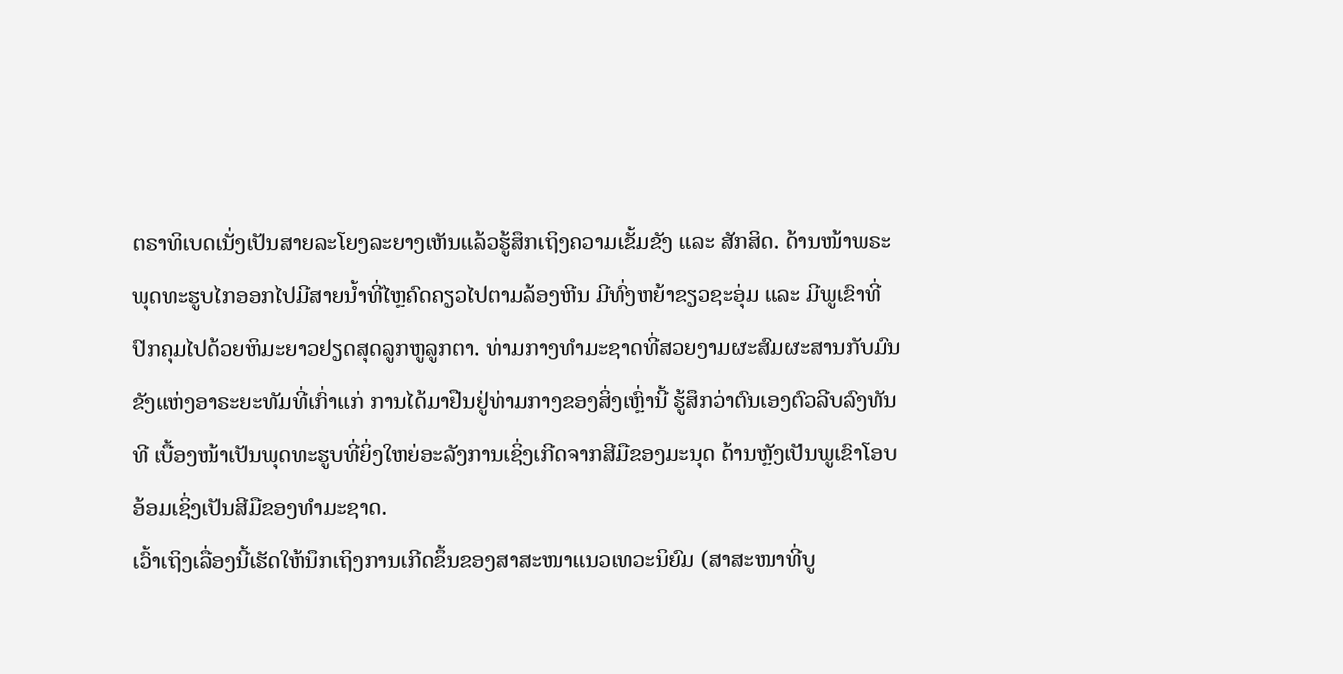ຕຣາທິເບດເນັ່ງເປັນສາຍລະໂຍງລະຍາງເຫັນແລ້ວຮູ້ສຶກເຖິງຄວາມເຂັ້ມຂັງ ແລະ ສັກສິດ. ດ້ານໜ້າພຣະພຸດທະຮູບໄກອອກໄປມີສາຍນໍ້າທີ່ໄຫຼຄົດຄຽວໄປຕາມລ້ອງຫີນ ມີທົ່ງຫຍ້າຂຽວຊະອຸ່ມ ແລະ ມີພູເຂົາທີ່ປົກຄຸມໄປດ້ວຍຫິມະຍາວຢຽດສຸດລູກຫູລູກຕາ. ທ່າມກາງທໍາມະຊາດທີ່ສວຍງາມຜະສົມຜະສານກັບມົນຂັງແຫ່ງອາຣະຍະທັມທີ່ເກົ່າແກ່ ການໄດ້ມາຢືນຢູ່ທ່າມກາງຂອງສິ່ງເຫຼົ່ານີ້ ຮູ້ສຶກວ່າຕົນເອງຕົວລີບລົງທັນທີ ເບື້ອງໜ້າເປັນພຸດທະຮູບທີ່ຍິ່ງໃຫຍ່ອະລັງການເຊິ່ງເກີດຈາກສີມືຂອງມະນຸດ ດ້ານຫຼັງເປັນພູເຂົາໂອບອ້ອມເຊິ່ງເປັນສີມືຂອງທໍາມະຊາດ.
ເວົ້າເຖິງເລື່ອງນີ້ເຮັດໃຫ້ນຶກເຖິງການເກີດຂຶ້ນຂອງສາສະໜາແນວເທວະນິຍົມ (ສາສະໜາທີ່ບູ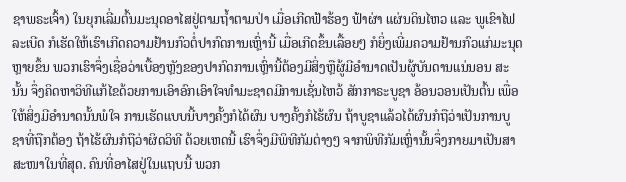ຊາພຣະເຈົ້າ) ໃນຍຸກເລີ່ມຕົ້ນມະນຸດອາໄສຢູ່ຕາມຖ້ຳຕາມປ່າ ເມື່ອເກີດຟ້າຮ້ອງ ຟ້າຜ່າ ແຜ່ນດິນໄຫວ ແລະ ພູເຂົາໄຟລະເບີດ ກໍເຮັດໃຫ້ເຮົາເກີດຄວາມຢ້ານກົວຕໍ່ປາກົດການເຫຼົ່ານີ້ ເມື່ອເກີດຂຶ້ນເລື້ອຍໆ ກໍຍິ່ງເພີ່ມຄວາມຢ້ານກົວແກ່ມະນຸດຫຼາຍຂຶ້ນ ພວກເຮົາຈຶ່ງເຊື່ອວ່າເບື້ອງຫຼັງຂອງປາກົດການເຫຼົ່ານີ້ຕ້ອງມີສິ່ງຫຼືຜູ້ມີອຳນາດເປັນຜູ້ບັນດານແນ່ນອນ ສະນັ້ນ ຈຶ່ງຄິດຫາວິທີແກ້ໄຂດ້ວຍການເອົາອົກເອົາໃຈທຳມະຊາດມີການເຊັ່ນໄຫວ້ ສັກກາຣະບູຊາ ອ້ອນວອນເປັນຕົ້ນ ເພື່ອໃຫ້ສິ່ງມີອຳນາດນັ້ນພໍໃຈ ການເຮັດແບບນີ້ບາງຄັ້ງກໍໄດ້ຜົນ ບາງຄັ້ງກໍໄຮ້ຜົນ ຖ້າບູຊາແລ້ວໄດ້ຜົນກໍຖືວ່າເປັນການບູຊາທີ່ຖືກຕ້ອງ ຖ້າໄຮ້ຜົນກໍຖືວ່າຜິດວິທີ ດ້ວຍເຫດນີ້ ເຮົາຈຶ່ງມີພິທີກັມຕ່າງໆ ຈາກພິທີກັມເຫຼົ່ານັ້ນຈຶ່ງກາຍມາເປັນສາສະໜາໃນທີ່ສຸດ. ຄົນທີ່ອາໄສຢູ່ໃນແຖບນີ້ ພວກ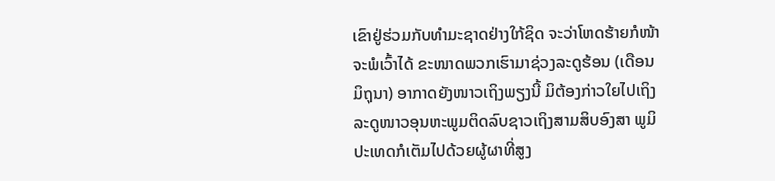ເຂົາຢູ່ຮ່ວມກັບທຳມະຊາດຢ່າງໃກ້ຊິດ ຈະວ່າໂຫດຮ້າຍກໍໜ້າຈະພໍເວົ້າໄດ້ ຂະໜາດພວກເຮົາມາຊ່ວງລະດູຮ້ອນ (ເດືອນມິຖຸນາ) ອາກາດຍັງໜາວເຖິງພຽງນີ້ ມິຕ້ອງກ່າວໃຍໄປເຖິງລະດູໜາວອຸນຫະພູມຕິດລົບຊາວເຖິງສາມສິບອົງສາ ພູມິປະເທດກໍເຕັມໄປດ້ວຍຜູ້ຜາທີ່ສູງ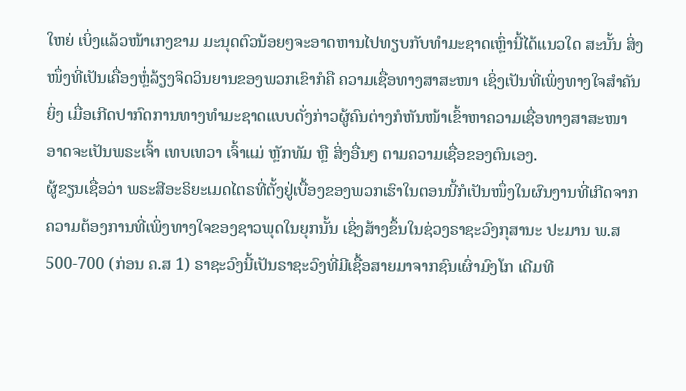ໃຫຍ່ ເບິ່ງແລ້ວໜ້າເກງຂາມ ມະນຸດຕົວນ້ອຍໆຈະອາດຫານໄປທຽບກັບທຳມະຊາດເຫຼົ່ານີ້ໄດ້ແນວໃດ ສະນັ້ນ ສິ່ງໜຶ່ງທີ່ເປັນເຄື່ອງຫຼໍ່ລ້ຽງຈິດວິນຍານຂອງພວກເຂົາກໍຄື ຄວາມເຊື່ອທາງສາສະໜາ ເຊິ່ງເປັນທີ່ເພິ່ງທາງໃຈສຳຄັນຍິ່ງ ເມື່ອເກີດປາກົດການທາງທຳມະຊາດແບບດັ່ງກ່າວຜູ້ຄົນຕ່າງກໍຫັນໜ້າເຂົ້າຫາຄວາມເຊື່ອທາງສາສະໜາ ອາດຈະເປັນພຣະເຈົ້າ ເທບເທວາ ເຈົ້າແມ່ ຫຼັກທັມ ຫຼື ສິ່ງອື່ນໆ ຕາມຄວາມເຊື່ອຂອງຕົນເອງ.
ຜູ້ຂຽນເຊື່ອວ່າ ພຣະສີອະຣິຍະເມດໄຕຣທີ່ຕັ້ງຢູ່ເບື້ອງຂອງພວກເຮົາໃນຕອນນີ້ກໍເປັນໜຶ່ງໃນຜົນງານທີ່ເກີດຈາກຄວາມຕ້ອງການທີ່ເພິ່ງທາງໃຈຂອງຊາວພຸດໃນຍຸກນັ້ນ ເຊິ່ງສ້າງຂຶ້ນໃນຊ່ວງຣາຊະວົງກຸສານະ ປະມານ ພ.ສ 500-700 (ກ່ອນ ຄ.ສ 1) ຣາຊະວົງນີ້ເປັນຣາຊະວົງທີ່ມີເຊື້ອສາຍມາຈາກຊົນເຜົ່າມົງໂກ ເດີມທີ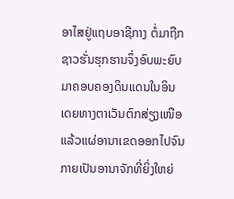ອາໄສຢູ່ແຖບອາຊີກາງ ຕໍ່ມາຖືກຊາວຮັ່ນຮຸກຮານຈຶ່ງອົບພະຍົບມາຄອບຄອງດິນແດນໃນອິນເດຍທາງຕາເວັນຕົກສ່ຽງເໜືອ ແລ້ວແຜ່ອານາເຂດອອກໄປຈົນກາຍເປັນອານາຈັກທີ່ຍິ່ງໃຫຍ່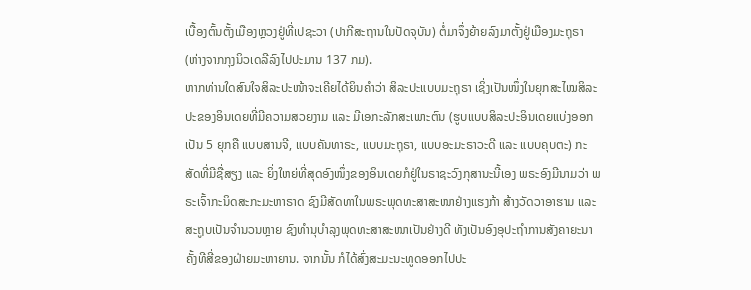ເບື້ອງຕົ້ນຕັ້ງເມືອງຫຼວງຢູ່ທີ່ເປຊະວາ (ປາກີສະຖານໃນປັດຈຸບັນ) ຕໍ່ມາຈຶ່ງຍ້າຍລົງມາຕັ້ງຢູ່ເມືອງມະຖຸຣາ (ຫ່າງຈາກກຸງນິວເດລີລົງໄປປະມານ 137 ກມ).
ຫາກທ່ານໃດສົນໃຈສິລະປະໜ້າຈະເຄີຍໄດ້ຍິນຄໍາວ່າ ສິລະປະແບບມະຖຸຣາ ເຊິ່ງເປັນໜຶ່ງໃນຍຸກສະໄໝສິລະປະຂອງອິນເດຍທີ່ມີຄວາມສວຍງາມ ແລະ ມີເອກະລັກສະເພາະຕົນ (ຮູບແບບສິລະປະອິນເດຍແບ່ງອອກເປັນ 5 ຍຸກຄື ແບບສານຈີ, ແບບຄັນທາຣະ, ແບບມະຖຸຣາ, ແບບອະມະຣາວະດີ ແລະ ແບບຄຸບຕະ) ກະສັດທີ່ມີຊື່ສຽງ ແລະ ຍິ່ງໃຫຍ່ທີ່ສຸດອົງໜຶ່ງຂອງອິນເດຍກໍຢູ່ໃນຣາຊະວົງກຸສານະນີ້ເອງ ພຣະອົງມີນາມວ່າ ພຣະເຈົ້າກະນິດສະກະມະຫາຣາດ ຊົງມີສັດທາໃນພຣະພຸດທະສາສະໜາຢ່າງແຮງກ້າ ສ້າງວັດວາອາຮາມ ແລະ ສະຖູບເປັນຈໍານວນຫຼາຍ ຊົງທໍານຸບໍາລຸງພຸດທະສາສະໜາເປັນຢ່າງດີ ທັງເປັນອົງອຸປະຖໍາການສັງຄາຍະນາຄັ້ງທີສີ່ຂອງຝ່າຍມະຫາຍານ. ຈາກນັ້ນ ກໍໄດ້ສົ່ງສະມະນະທູດອອກໄປປະ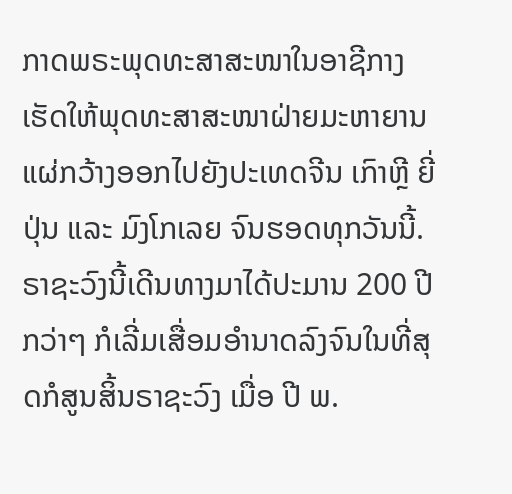ກາດພຣະພຸດທະສາສະໜາໃນອາຊີກາງ ເຮັດໃຫ້ພຸດທະສາສະໜາຝ່າຍມະຫາຍານແຜ່ກວ້າງອອກໄປຍັງປະເທດຈີນ ເກົາຫຼີ ຍີ່ປຸ່ນ ແລະ ມົງໂກເລຍ ຈົນຮອດທຸກວັນນີ້. ຣາຊະວົງນີ້ເດີນທາງມາໄດ້ປະມານ 200 ປີກວ່າໆ ກໍເລີ່ມເສື່ອມອໍານາດລົງຈົນໃນທີ່ສຸດກໍສູນສິ້ນຣາຊະວົງ ເມື່ອ ປີ ພ.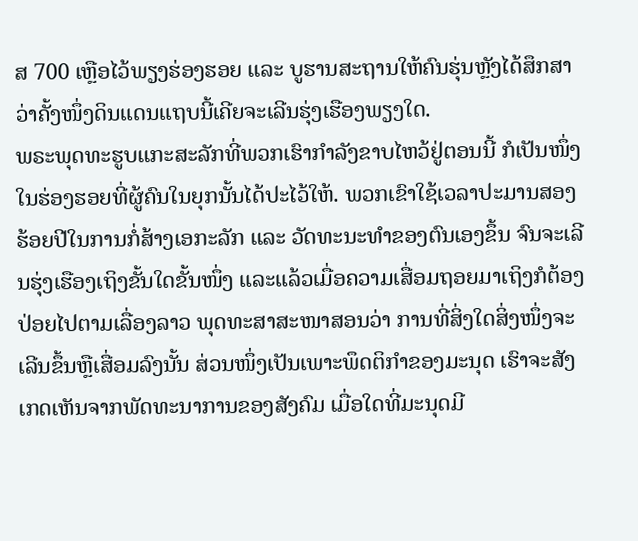ສ 700 ເຫຼືອໄວ້ພຽງຮ່ອງຮອຍ ແລະ ບູຮານສະຖານໃຫ້ຄົນຮຸ່ນຫຼັງໄດ້ສຶກສາວ່າຄັ້ງໜຶ່ງດິນແດນແຖບນີ້ເຄີຍຈະເລີນຮຸ່ງເຮືອງພຽງໃດ.
ພຣະພຸດທະຮູບແກະສະລັກທີ່ພວກເຮົາກໍາລັງຂາບໄຫວ້ຢູ່ຕອນນີ້ ກໍເປັນໜຶ່ງໃນຮ່ອງຮອຍທີ່ຜູ້ຄົນໃນຍຸກນັ້ນໄດ້ປະໄວ້ໃຫ້. ພວກເຂົາໃຊ້ເວລາປະມານສອງຮ້ອຍປີໃນການກໍ່ສ້າງເອກະລັກ ແລະ ວັດທະນະທໍາຂອງຕົນເອງຂຶ້ນ ຈົນຈະເລີນຮຸ່ງເຮືອງເຖິງຂັ້ນໃດຂັ້ນໜຶ່ງ ແລະແລ້ວເມື່ອຄວາມເສື່ອມຖອຍມາເຖິງກໍຕ້ອງປ່ອຍໄປຕາມເລື່ອງລາວ ພຸດທະສາສະໜາສອນວ່າ ການທີ່ສິ່ງໃດສິ່ງໜຶ່ງຈະເລີນຂຶ້ນຫຼືເສື່ອມລົງນັ້ນ ສ່ວນໜຶ່ງເປັນເພາະພຶດຕິກໍາຂອງມະນຸດ ເຮົາຈະສັງເກດເຫັນຈາກພັດທະນາການຂອງສັງຄົມ ເມື່ອໃດທີ່ມະນຸດມີ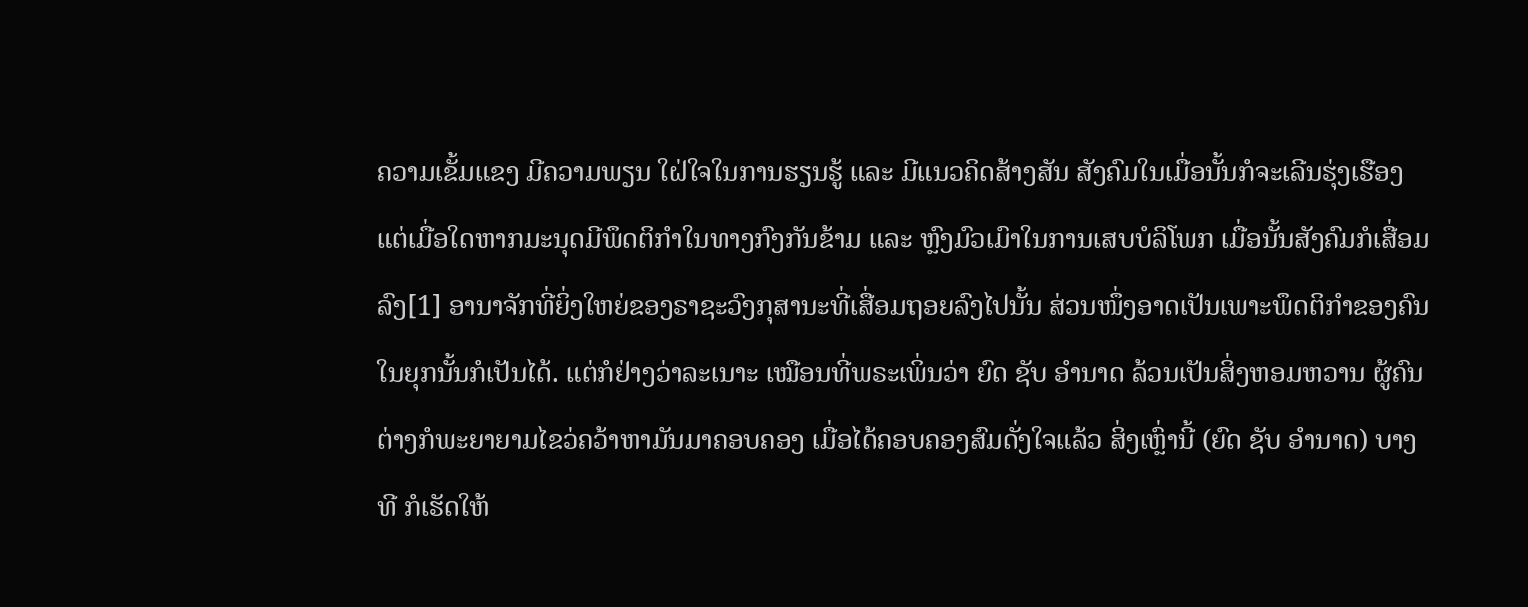ຄວາມເຂັ້ມແຂງ ມີຄວາມພຽນ ໃຝ່ໃຈໃນການຮຽນຮູ້ ແລະ ມີແນວຄິດສ້າງສັນ ສັງຄົມໃນເມື່ອນັ້ນກໍຈະເລີນຮຸ່ງເຮືອງ ແຕ່ເມື່ອໃດຫາກມະນຸດມີພຶດຕິກໍາໃນທາງກົງກັນຂ້າມ ແລະ ຫຼົງມົວເມົາໃນການເສບບໍລິໂພກ ເມື່ອນັ້ນສັງຄົມກໍເສື່ອມລົງ[1] ອານາຈັກທີ່ຍິ່ງໃຫຍ່ຂອງຣາຊະວົງກຸສານະທີ່ເສື່ອມຖອຍລົງໄປນັ້ນ ສ່ວນໜຶ່ງອາດເປັນເພາະພຶດຕິກໍາຂອງຄົນໃນຍຸກນັ້ນກໍເປັນໄດ້. ແຕ່ກໍຢ່າງວ່າລະເນາະ ເໝືອນທີ່ພຣະເພິ່ນວ່າ ຍົດ ຊັບ ອໍານາດ ລ້ວນເປັນສິ່ງຫອມຫວານ ຜູ້ຄົນຕ່າງກໍພະຍາຍາມໄຂວ່ຄວ້າຫາມັນມາຄອບຄອງ ເມື່ອໄດ້ຄອບຄອງສົມດັ່ງໃຈແລ້ວ ສິ່ງເຫຼົ່ານີ້ (ຍົດ ຊັບ ອໍານາດ) ບາງທີ ກໍເຮັດໃຫ້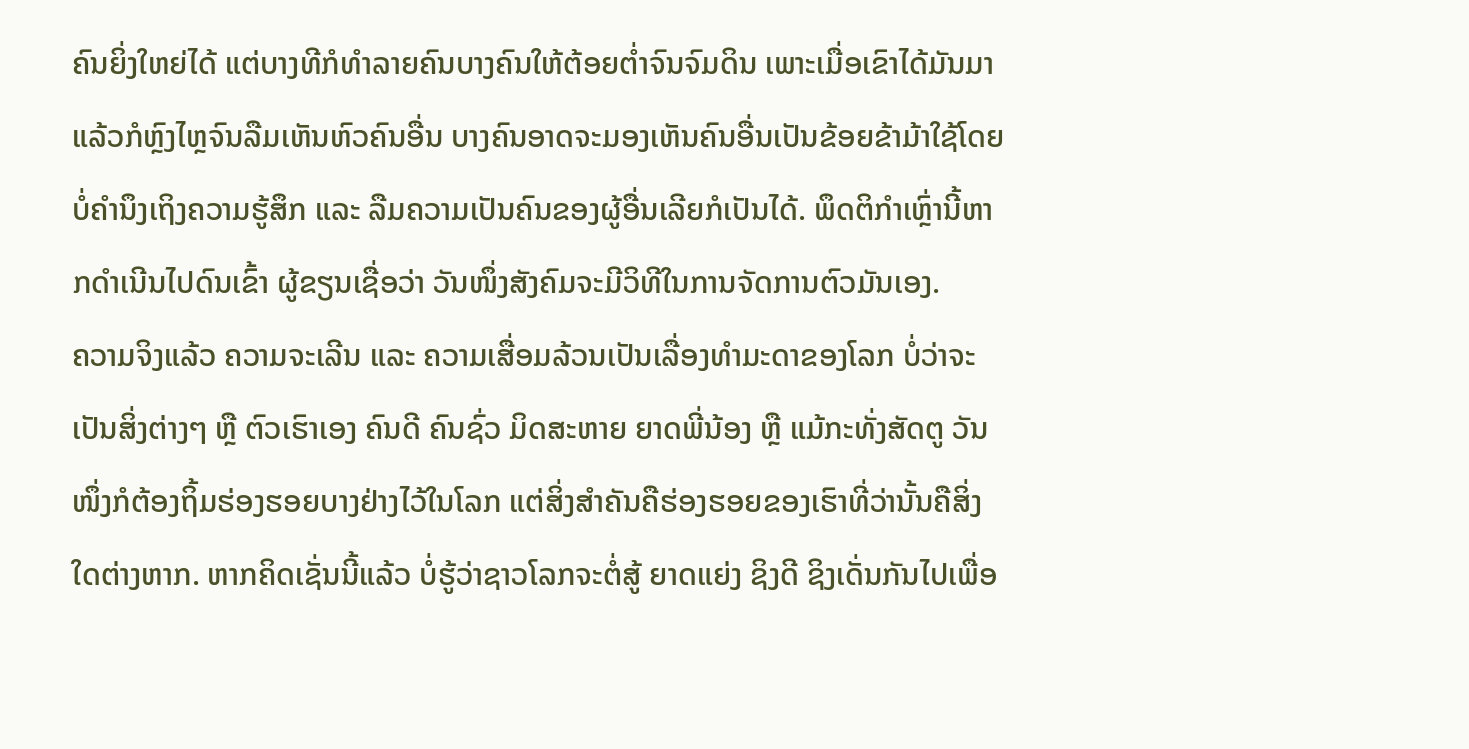ຄົນຍິ່ງໃຫຍ່ໄດ້ ແຕ່ບາງທີກໍທໍາລາຍຄົນບາງຄົນໃຫ້ຕ້ອຍຕໍ່າຈົນຈົມດິນ ເພາະເມື່ອເຂົາໄດ້ມັນມາແລ້ວກໍຫຼົງໄຫຼຈົນລືມເຫັນຫົວຄົນອື່ນ ບາງຄົນອາດຈະມອງເຫັນຄົນອື່ນເປັນຂ້ອຍຂ້າມ້າໃຊ້ໂດຍບໍ່ຄຳນຶງເຖິງຄວາມຮູ້ສຶກ ແລະ ລືມຄວາມເປັນຄົນຂອງຜູ້ອື່ນເລີຍກໍເປັນໄດ້. ພຶດຕິກໍາເຫຼົ່ານີ້ຫາກດໍາເນີນໄປດົນເຂົ້າ ຜູ້ຂຽນເຊື່ອວ່າ ວັນໜຶ່ງສັງຄົມຈະມີວິທີໃນການຈັດການຕົວມັນເອງ.
ຄວາມຈິງແລ້ວ ຄວາມຈະເລີນ ແລະ ຄວາມເສື່ອມລ້ວນເປັນເລື່ອງທໍາມະດາຂອງໂລກ ບໍ່ວ່າຈະເປັນສິ່ງຕ່າງໆ ຫຼື ຕົວເຮົາເອງ ຄົນດີ ຄົນຊົ່ວ ມິດສະຫາຍ ຍາດພີ່ນ້ອງ ຫຼື ແມ້ກະທັ່ງສັດຕູ ວັນໜຶ່ງກໍຕ້ອງຖິ້ມຮ່ອງຮອຍບາງຢ່າງໄວ້ໃນໂລກ ແຕ່ສິ່ງສໍາຄັນຄືຮ່ອງຮອຍຂອງເຮົາທີ່ວ່ານັ້ນຄືສິ່ງໃດຕ່າງຫາກ. ຫາກຄິດເຊັ່ນນີ້ແລ້ວ ບໍ່ຮູ້ວ່າຊາວໂລກຈະຕໍ່ສູ້ ຍາດແຍ່ງ ຊິງດີ ຊິງເດັ່ນກັນໄປເພື່ອ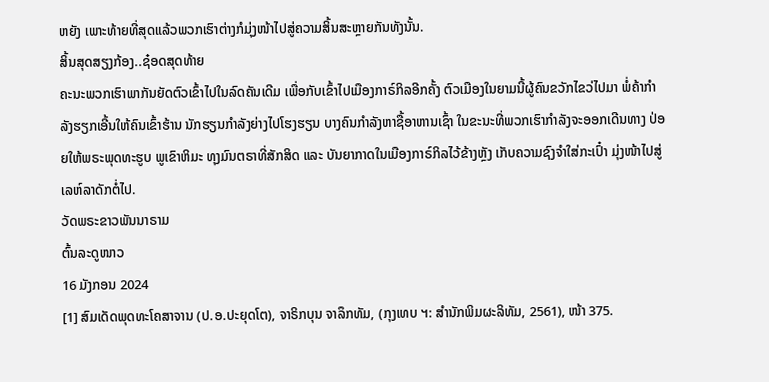ຫຍັງ ເພາະທ້າຍທີ່ສຸດແລ້ວພວກເຮົາຕ່າງກໍມຸ່ງໜ້າໄປສູ່ຄວາມສິ້ນສະຫຼາຍກັນທັງນັ້ນ.
ສິ້ນສຸດສຽງກ້ອງ..ຊ໋ອດສຸດທ້າຍ
ຄະນະພວກເຮົາພາກັນຍັດຕົວເຂົ້າໄປໃນລົດຄັນເດີມ ເພື່ອກັບເຂົ້າໄປເມືອງກາຣ໌ກິລອີກຄັ້ງ ຕົວເມືອງໃນຍາມນີ້ຜູ້ຄົນຂວັກໄຂວ່ໄປມາ ພໍ່ຄ້າກຳລັງຮຽກເອີ້ນໃຫ້ຄົນເຂົ້າຮ້ານ ນັກຮຽນກຳລັງຍ່າງໄປໂຮງຮຽນ ບາງຄົນກຳລັງຫາຊື້ອາຫານເຊົ້າ ໃນຂະນະທີ່ພວກເຮົາກໍາລັງຈະອອກເດີນທາງ ປ່ອຍໃຫ້ພຣະພຸດທະຮູບ ພູເຂົາຫິມະ ທຸງມົນຕຣາທີ່ສັກສິດ ແລະ ບັນຍາກາດໃນເມືອງກາຣ໌ກິລໄວ້ຂ້າງຫຼັງ ເກັບຄວາມຊົງຈຳໃສ່ກະເປົ໋າ ມຸ່ງໜ້າໄປສູ່ເລຫ໌ລາດັກຕໍ່ໄປ.
ວັດພຣະຂາວພັນນາຣາມ
ຕົ້ນລະດູໜາວ
16 ມັງກອນ 2024
[1] ສົມເດັດພຸດທະໂຄສາຈານ (ປ.ອ.ປະຍຸດໂຕ), ຈາຣິກບຸນ ຈາລຶກທັມ, (ກຸງເທບ ຯ: ສໍານັກພິມຜະລິທັມ, 2561), ໜ້າ 375.